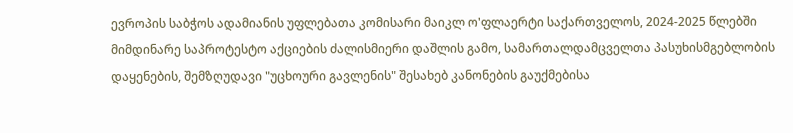ევროპის საბჭოს ადამიანის უფლებათა კომისარი მაიკლ ო'ფლაერტი საქართველოს, 2024-2025 წლებში მიმდინარე საპროტესტო აქციების ძალისმიერი დაშლის გამო, სამართალდამცველთა პასუხისმგებლობის დაყენების, შემზღუდავი "უცხოური გავლენის" შესახებ კანონების გაუქმებისა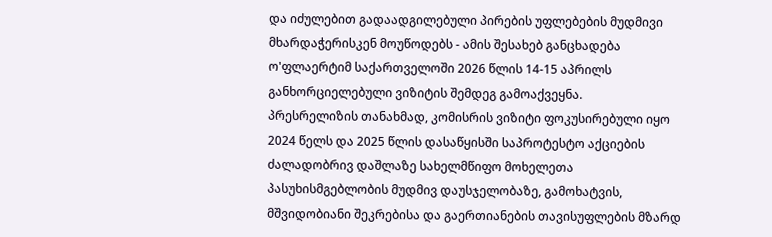და იძულებით გადაადგილებული პირების უფლებების მუდმივი მხარდაჭერისკენ მოუწოდებს - ამის შესახებ განცხადება ო'ფლაერტიმ საქართველოში 2026 წლის 14-15 აპრილს განხორციელებული ვიზიტის შემდეგ გამოაქვეყნა.
პრესრელიზის თანახმად, კომისრის ვიზიტი ფოკუსირებული იყო 2024 წელს და 2025 წლის დასაწყისში საპროტესტო აქციების ძალადობრივ დაშლაზე სახელმწიფო მოხელეთა პასუხისმგებლობის მუდმივ დაუსჯელობაზე, გამოხატვის, მშვიდობიანი შეკრებისა და გაერთიანების თავისუფლების მზარდ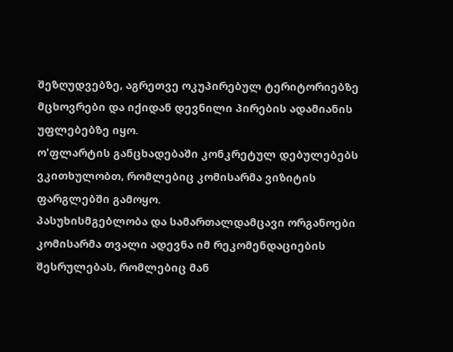შეზღუდვებზე, აგრეთვე ოკუპირებულ ტერიტორიებზე მცხოვრები და იქიდან დევნილი პირების ადამიანის უფლებებზე იყო.
ო'ფლარტის განცხადებაში კონკრეტულ დებულებებს ვკითხულობთ, რომლებიც კომისარმა ვიზიტის ფარგლებში გამოყო.
პასუხისმგებლობა და სამართალდამცავი ორგანოები
კომისარმა თვალი ადევნა იმ რეკომენდაციების შესრულებას, რომლებიც მან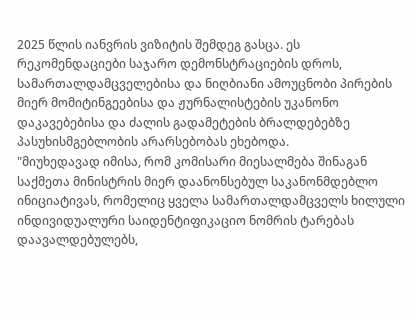2025 წლის იანვრის ვიზიტის შემდეგ გასცა. ეს რეკომენდაციები საჯარო დემონსტრაციების დროს, სამართალდამცველებისა და ნიღბიანი ამოუცნობი პირების მიერ მომიტინგეებისა და ჟურნალისტების უკანონო დაკავებებისა და ძალის გადამეტების ბრალდებებზე პასუხისმგებლობის არარსებობას ეხებოდა.
"მიუხედავად იმისა, რომ კომისარი მიესალმება შინაგან საქმეთა მინისტრის მიერ დაანონსებულ საკანონმდებლო ინიციატივას, რომელიც ყველა სამართალდამცველს ხილული ინდივიდუალური საიდენტიფიკაციო ნომრის ტარებას დაავალდებულებს,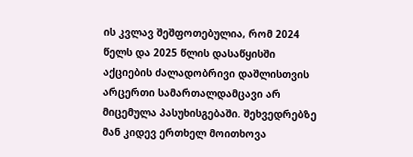ის კვლავ შეშფოთებულია, რომ 2024 წელს და 2025 წლის დასაწყისში აქციების ძალადობრივი დაშლისთვის არცერთი სამართალდამცავი არ მიცემულა პასუხისგებაში. შეხვედრებზე მან კიდევ ერთხელ მოითხოვა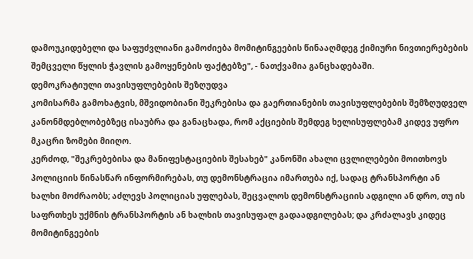დამოუკიდებელი და საფუძვლიანი გამოძიება მომიტინგეების წინააღმდეგ ქიმიური ნივთიერებების შემცველი წყლის ჭავლის გამოყენების ფაქტებზე", - ნათქვამია განცხადებაში.
დემოკრატიული თავისუფლებების შეზღუდვა
კომისარმა გამოხატვის, მშვიდობიანი შეკრებისა და გაერთიანების თავისუფლებების შემზღუდველ კანონმდებლობებზეც ისაუბრა და განაცხადა, რომ აქციების შემდეგ ხელისუფლებამ კიდევ უფრო მკაცრი ზომები მიიღო.
კერძოდ, "შეკრებებისა და მანიფესტაციების შესახებ" კანონში ახალი ცვლილებები მოითხოვს პოლიციის წინასწარ ინფორმირებას, თუ დემონსტრაცია იმართება იქ, სადაც ტრანსპორტი ან ხალხი მოძრაობს; აძლევს პოლიციას უფლებას, შეცვალოს დემონსტრაციის ადგილი ან დრო, თუ ის საფრთხეს უქმნის ტრანსპორტის ან ხალხის თავისუფალ გადაადგილებას; და კრძალავს კიდეც მომიტინგეების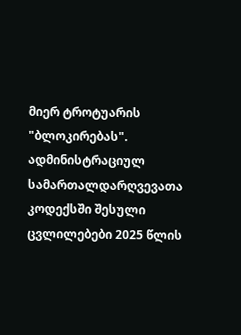მიერ ტროტუარის "ბლოკირებას". ადმინისტრაციულ სამართალდარღვევათა კოდექსში შესული ცვლილებები 2025 წლის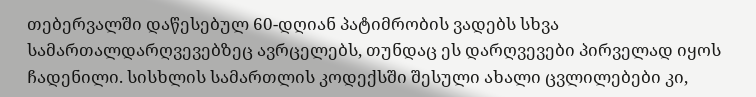თებერვალში დაწესებულ 60-დღიან პატიმრობის ვადებს სხვა სამართალდარღვევებზეც ავრცელებს, თუნდაც ეს დარღვევები პირველად იყოს ჩადენილი. სისხლის სამართლის კოდექსში შესული ახალი ცვლილებები კი,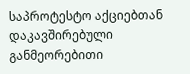საპროტესტო აქციებთან დაკავშირებული განმეორებითი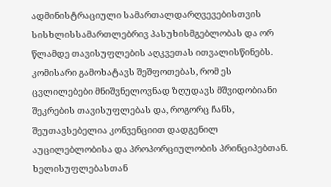ადმინისტრაციული სამართალდარღვევებისთვის სისხლისსამართლებრივ პასუხისმგებლობას და ორ წლამდე თავისუფლების აღკვეთას ითვალისწინებს.
კომისარი გამოხატავს შეშფოთებას, რომ ეს ცვლილებები მნიშვნელოვნად ზღუდავს მშვიდობიანი შეკრების თავისუფლებას და, როგორც ჩანს, შეუთავსებელია კონვენციით დადგენილ აუცილებლობისა და პროპორციულობის პრინციპებთან.
ხელისუფლებასთან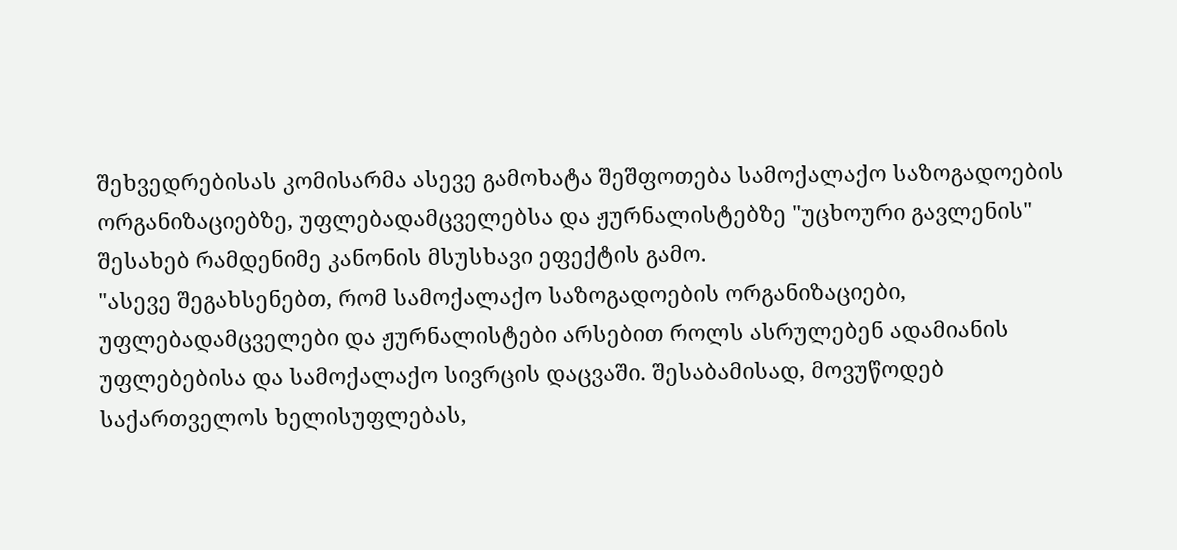შეხვედრებისას კომისარმა ასევე გამოხატა შეშფოთება სამოქალაქო საზოგადოების ორგანიზაციებზე, უფლებადამცველებსა და ჟურნალისტებზე "უცხოური გავლენის" შესახებ რამდენიმე კანონის მსუსხავი ეფექტის გამო.
"ასევე შეგახსენებთ, რომ სამოქალაქო საზოგადოების ორგანიზაციები, უფლებადამცველები და ჟურნალისტები არსებით როლს ასრულებენ ადამიანის უფლებებისა და სამოქალაქო სივრცის დაცვაში. შესაბამისად, მოვუწოდებ საქართველოს ხელისუფლებას,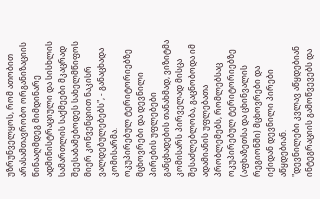უზრუნველყოს, რომ ათობით არასამთავრობო ორგანიზაციის წინააღმდეგ მიმდინარე ადმინისტრაციული და სისხლის სამართლის საქმეები მკაცრად შეესაბამებოდეს სახელმწიფოს მიერ კონვენციით ნაკისრ ვალდებულებებს", - განაცხადა კომისარმა.
ოკუპირებულ ტერიტორიებზე მცხოვრები და დევნილი პირების უფლებები
განცხადების თანახმად, ვიზიტმა კომისარს პირველად მისცა შესაძლებლობა, გაცნობოდა იმ ადამიანის უფლებათა პრობლემებს, რომლებსაც ოკუპირებულ ტერიტორიებზე (აფხაზეთსა და ცხინვალის რეგიონში) მცხოვრები და იქიდან დევნილი პირები აწყდებიან.
"დევნილები კვლავ აწყდებიან ინტეგრაციის გამოწვევებს და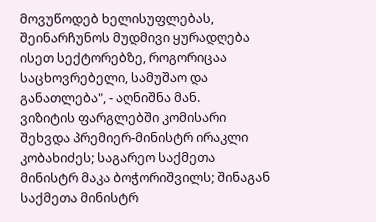მოვუწოდებ ხელისუფლებას, შეინარჩუნოს მუდმივი ყურადღება ისეთ სექტორებზე, როგორიცაა საცხოვრებელი, სამუშაო და განათლება", - აღნიშნა მან.
ვიზიტის ფარგლებში კომისარი შეხვდა პრემიერ-მინისტრ ირაკლი კობახიძეს; საგარეო საქმეთა მინისტრ მაკა ბოჭორიშვილს; შინაგან საქმეთა მინისტრ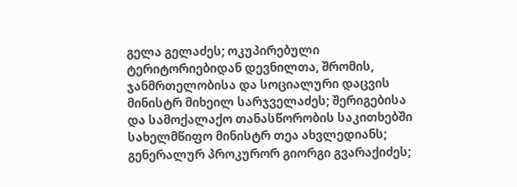გელა გელაძეს; ოკუპირებული ტერიტორიებიდან დევნილთა, შრომის, ჯანმრთელობისა და სოციალური დაცვის მინისტრ მიხეილ სარჯველაძეს; შერიგებისა და სამოქალაქო თანასწორობის საკითხებში სახელმწიფო მინისტრ თეა ახვლედიანს; გენერალურ პროკურორ გიორგი გვარაქიძეს;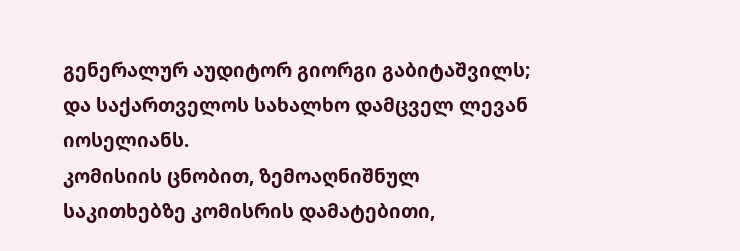გენერალურ აუდიტორ გიორგი გაბიტაშვილს; და საქართველოს სახალხო დამცველ ლევან იოსელიანს.
კომისიის ცნობით, ზემოაღნიშნულ საკითხებზე კომისრის დამატებითი,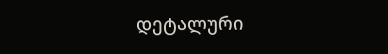დეტალური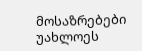მოსაზრებები უახლოეს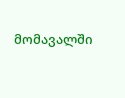მომავალში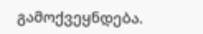გამოქვეყნდება.